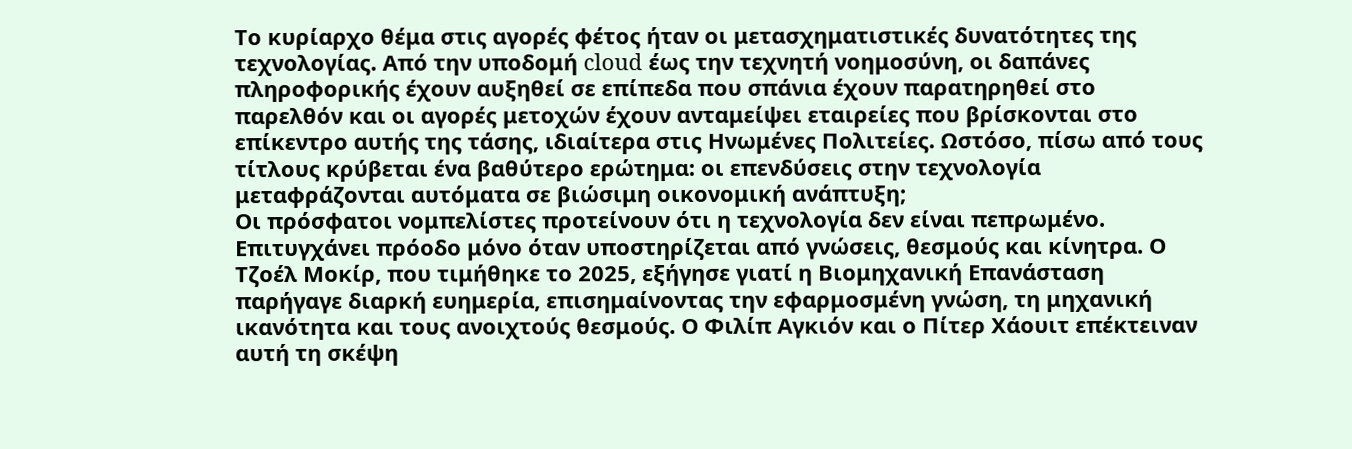Το κυρίαρχο θέμα στις αγορές φέτος ήταν οι μετασχηματιστικές δυνατότητες της τεχνολογίας. Από την υποδομή cloud έως την τεχνητή νοημοσύνη, οι δαπάνες πληροφορικής έχουν αυξηθεί σε επίπεδα που σπάνια έχουν παρατηρηθεί στο παρελθόν και οι αγορές μετοχών έχουν ανταμείψει εταιρείες που βρίσκονται στο επίκεντρο αυτής της τάσης, ιδιαίτερα στις Ηνωμένες Πολιτείες. Ωστόσο, πίσω από τους τίτλους κρύβεται ένα βαθύτερο ερώτημα: οι επενδύσεις στην τεχνολογία μεταφράζονται αυτόματα σε βιώσιμη οικονομική ανάπτυξη;
Οι πρόσφατοι νομπελίστες προτείνουν ότι η τεχνολογία δεν είναι πεπρωμένο. Επιτυγχάνει πρόοδο μόνο όταν υποστηρίζεται από γνώσεις, θεσμούς και κίνητρα. Ο Τζοέλ Μοκίρ, που τιμήθηκε το 2025, εξήγησε γιατί η Βιομηχανική Επανάσταση παρήγαγε διαρκή ευημερία, επισημαίνοντας την εφαρμοσμένη γνώση, τη μηχανική ικανότητα και τους ανοιχτούς θεσμούς. Ο Φιλίπ Αγκιόν και ο Πίτερ Χάουιτ επέκτειναν αυτή τη σκέψη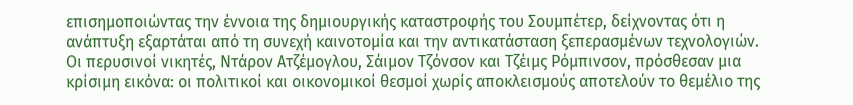επισημοποιώντας την έννοια της δημιουργικής καταστροφής του Σουμπέτερ, δείχνοντας ότι η ανάπτυξη εξαρτάται από τη συνεχή καινοτομία και την αντικατάσταση ξεπερασμένων τεχνολογιών. Οι περυσινοί νικητές, Ντάρον Ατζέμογλου, Σάιμον Τζόνσον και Τζέιμς Ρόμπινσον, πρόσθεσαν μια κρίσιμη εικόνα: οι πολιτικοί και οικονομικοί θεσμοί χωρίς αποκλεισμούς αποτελούν το θεμέλιο της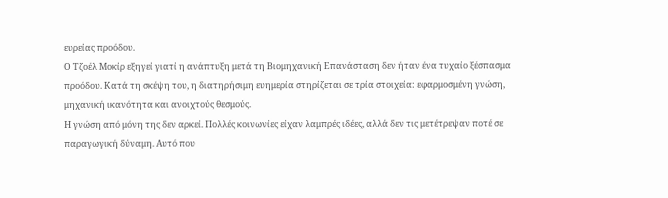ευρείας προόδου.
Ο Τζοέλ Μοκίρ εξηγεί γιατί η ανάπτυξη μετά τη Βιομηχανική Επανάσταση δεν ήταν ένα τυχαίο ξέσπασμα προόδου. Κατά τη σκέψη του, η διατηρήσιμη ευημερία στηρίζεται σε τρία στοιχεία: εφαρμοσμένη γνώση, μηχανική ικανότητα και ανοιχτούς θεσμούς.
Η γνώση από μόνη της δεν αρκεί. Πολλές κοινωνίες είχαν λαμπρές ιδέες, αλλά δεν τις μετέτρεψαν ποτέ σε παραγωγική δύναμη. Αυτό που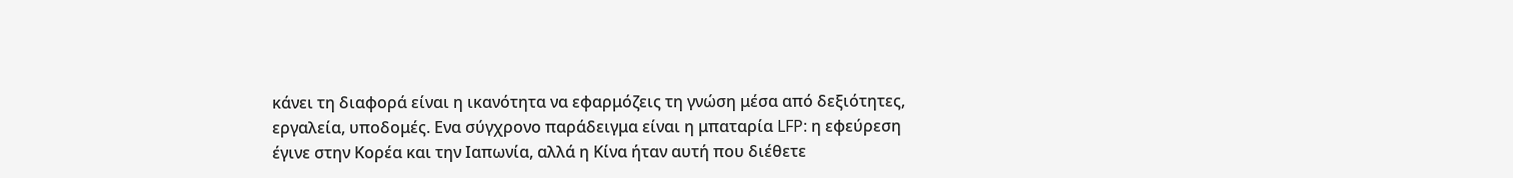κάνει τη διαφορά είναι η ικανότητα να εφαρμόζεις τη γνώση μέσα από δεξιότητες, εργαλεία, υποδομές. Ενα σύγχρονο παράδειγμα είναι η μπαταρία LFP: η εφεύρεση έγινε στην Κορέα και την Ιαπωνία, αλλά η Κίνα ήταν αυτή που διέθετε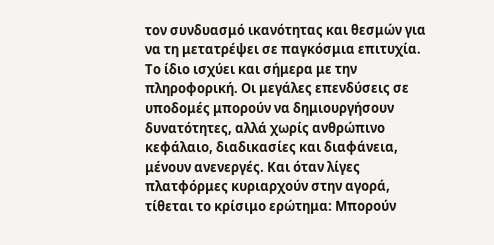τον συνδυασμό ικανότητας και θεσμών για να τη μετατρέψει σε παγκόσμια επιτυχία.
Το ίδιο ισχύει και σήμερα με την πληροφορική. Οι μεγάλες επενδύσεις σε υποδομές μπορούν να δημιουργήσουν δυνατότητες, αλλά χωρίς ανθρώπινο κεφάλαιο, διαδικασίες και διαφάνεια, μένουν ανενεργές. Και όταν λίγες πλατφόρμες κυριαρχούν στην αγορά, τίθεται το κρίσιμο ερώτημα: Μπορούν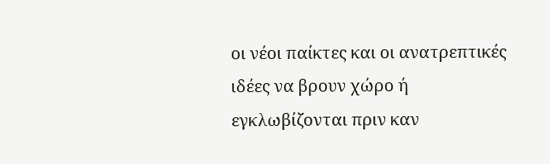οι νέοι παίκτες και οι ανατρεπτικές ιδέες να βρουν χώρο ή εγκλωβίζονται πριν καν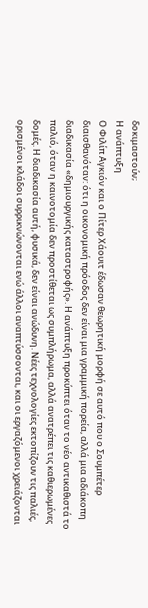δοκιμαστούν;
Η ανάπτυξη
Ο Φιλίπ Αγκιόν και ο Πίτερ Χάουιτ έδωσαν θεωρητική μορφή σε αυτό που ο Σουμπέτερ διαισθανόταν: ότι η οικονομική πρόοδος δεν είναι μια γραμμική πορεία, αλλά μια αδιάκοπη διαδικασία «δημιουργικής καταστροφής». Η ανάπτυξη προκύπτει όταν το νέο αντικαθιστά το παλιό, όταν η καινοτομία δεν προστίθεται ως συμπλήρωμα, αλλά ανατρέπει τις καθιερωμένες δομές. Η διαδικασία αυτή, φυσικά, δεν είναι ανώδυνη. Νέες τεχνολογίες εκτοπίζουν τις παλιές, ορισμένοι κλάδοι συρρικνώνονται ενώ άλλοι αναπτύσσονται, και οι εργαζόμενοι χρειάζονται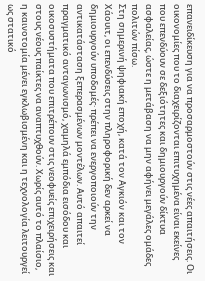επανειδίκευση για να προσαρμοστούν στις νέες απαιτήσεις. Οι οικονομίες που το διαχειρίζονται επιτυχημένα είναι εκείνες που επενδύουν σε δεξιότητες και δημιουργούν δίκτυα ασφαλείας, ώστε η μετάβαση να μην αφήνει μεγάλες ομάδες πολιτών πίσω.
Στη σημερινή ψηφιακή εποχή, κατά τον Αγκιόν και τον Χάουιτ, οι επενδύσεις στην πληροφορική δεν αρκεί να δημιουργούν υποδομές· πρέπει να ενεργοποιούν την αντικατάσταση ξεπερασμένων μοντέλων. Αυτό απαιτεί πραγματικό ανταγωνισμό, χαμηλά εμπόδια εισόδου και οικοσυστήματα που επιτρέπουν στις νεοφυείς επιχειρήσεις και στους νέους παίκτες να αναπτυχθούν. Χωρίς αυτό το πλαίσιο, η καινοτομία μένει εγκλωβισμένη και η τεχνολογία λειτουργεί ως στατικό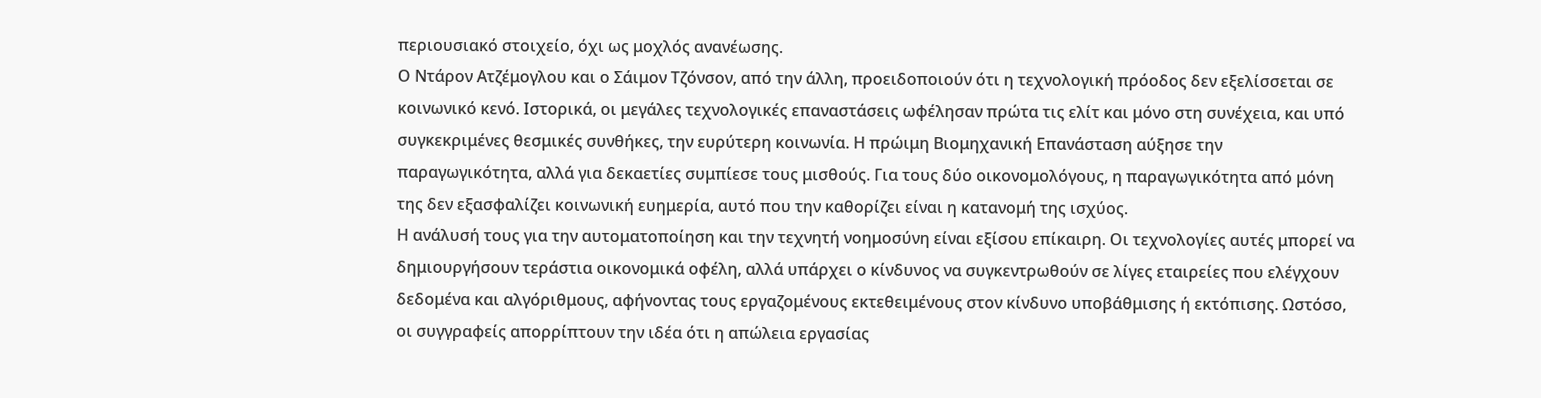περιουσιακό στοιχείο, όχι ως μοχλός ανανέωσης.
Ο Ντάρον Ατζέμογλου και ο Σάιμον Τζόνσον, από την άλλη, προειδοποιούν ότι η τεχνολογική πρόοδος δεν εξελίσσεται σε κοινωνικό κενό. Ιστορικά, οι μεγάλες τεχνολογικές επαναστάσεις ωφέλησαν πρώτα τις ελίτ και μόνο στη συνέχεια, και υπό συγκεκριμένες θεσμικές συνθήκες, την ευρύτερη κοινωνία. Η πρώιμη Βιομηχανική Επανάσταση αύξησε την παραγωγικότητα, αλλά για δεκαετίες συμπίεσε τους μισθούς. Για τους δύο οικονομολόγους, η παραγωγικότητα από μόνη της δεν εξασφαλίζει κοινωνική ευημερία, αυτό που την καθορίζει είναι η κατανομή της ισχύος.
Η ανάλυσή τους για την αυτοματοποίηση και την τεχνητή νοημοσύνη είναι εξίσου επίκαιρη. Οι τεχνολογίες αυτές μπορεί να δημιουργήσουν τεράστια οικονομικά οφέλη, αλλά υπάρχει ο κίνδυνος να συγκεντρωθούν σε λίγες εταιρείες που ελέγχουν δεδομένα και αλγόριθμους, αφήνοντας τους εργαζομένους εκτεθειμένους στον κίνδυνο υποβάθμισης ή εκτόπισης. Ωστόσο, οι συγγραφείς απορρίπτουν την ιδέα ότι η απώλεια εργασίας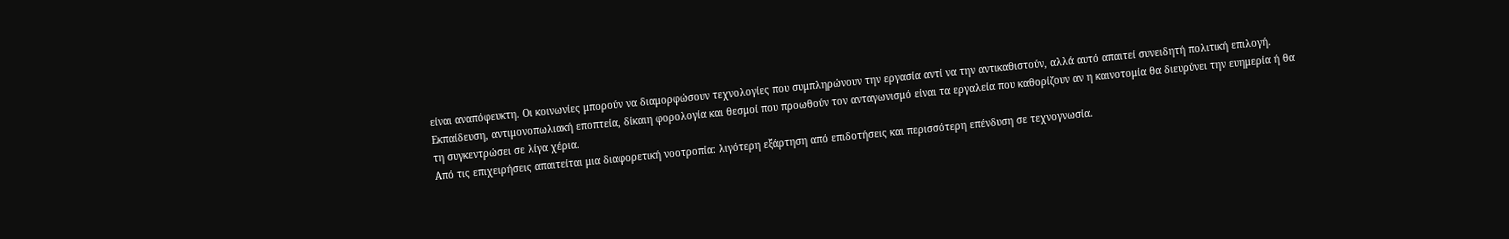είναι αναπόφευκτη. Οι κοινωνίες μπορούν να διαμορφώσουν τεχνολογίες που συμπληρώνουν την εργασία αντί να την αντικαθιστούν, αλλά αυτό απαιτεί συνειδητή πολιτική επιλογή. Εκπαίδευση, αντιμονοπωλιακή εποπτεία, δίκαιη φορολογία και θεσμοί που προωθούν τον ανταγωνισμό είναι τα εργαλεία που καθορίζουν αν η καινοτομία θα διευρύνει την ευημερία ή θα τη συγκεντρώσει σε λίγα χέρια.
Από τις επιχειρήσεις απαιτείται μια διαφορετική νοοτροπία: λιγότερη εξάρτηση από επιδοτήσεις και περισσότερη επένδυση σε τεχνογνωσία.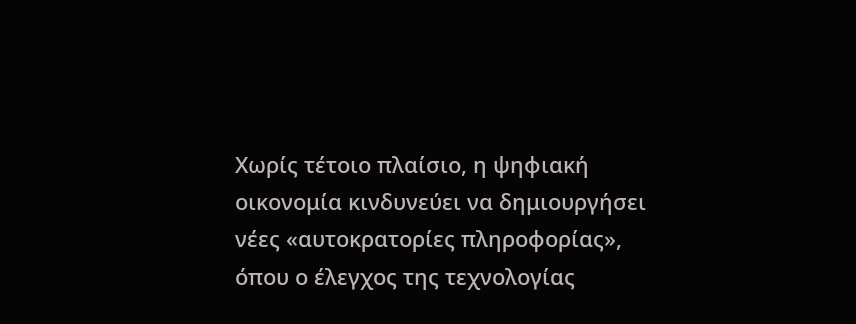Χωρίς τέτοιο πλαίσιο, η ψηφιακή οικονομία κινδυνεύει να δημιουργήσει νέες «αυτοκρατορίες πληροφορίας», όπου ο έλεγχος της τεχνολογίας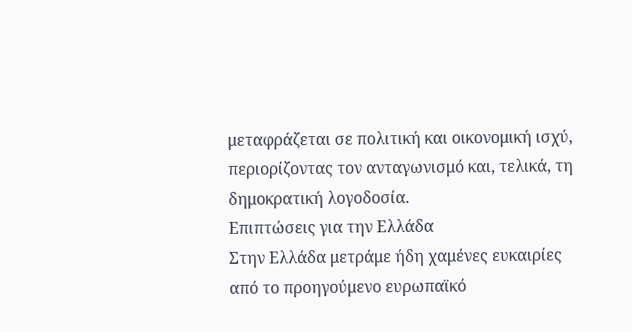μεταφράζεται σε πολιτική και οικονομική ισχύ, περιορίζοντας τον ανταγωνισμό και, τελικά, τη δημοκρατική λογοδοσία.
Επιπτώσεις για την Ελλάδα
Στην Ελλάδα μετράμε ήδη χαμένες ευκαιρίες από το προηγούμενο ευρωπαϊκό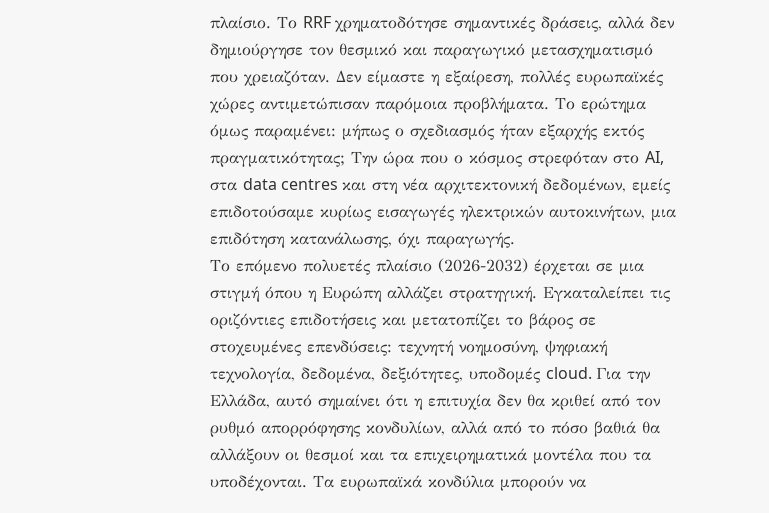πλαίσιο. Το RRF χρηματοδότησε σημαντικές δράσεις, αλλά δεν δημιούργησε τον θεσμικό και παραγωγικό μετασχηματισμό που χρειαζόταν. Δεν είμαστε η εξαίρεση, πολλές ευρωπαϊκές χώρες αντιμετώπισαν παρόμοια προβλήματα. Το ερώτημα όμως παραμένει: μήπως ο σχεδιασμός ήταν εξαρχής εκτός πραγματικότητας; Την ώρα που ο κόσμος στρεφόταν στο AI, στα data centres και στη νέα αρχιτεκτονική δεδομένων, εμείς επιδοτούσαμε κυρίως εισαγωγές ηλεκτρικών αυτοκινήτων, μια επιδότηση κατανάλωσης, όχι παραγωγής.
Το επόμενο πολυετές πλαίσιο (2026-2032) έρχεται σε μια στιγμή όπου η Ευρώπη αλλάζει στρατηγική. Εγκαταλείπει τις οριζόντιες επιδοτήσεις και μετατοπίζει το βάρος σε στοχευμένες επενδύσεις: τεχνητή νοημοσύνη, ψηφιακή τεχνολογία, δεδομένα, δεξιότητες, υποδομές cloud. Για την Ελλάδα, αυτό σημαίνει ότι η επιτυχία δεν θα κριθεί από τον ρυθμό απορρόφησης κονδυλίων, αλλά από το πόσο βαθιά θα αλλάξουν οι θεσμοί και τα επιχειρηματικά μοντέλα που τα υποδέχονται. Τα ευρωπαϊκά κονδύλια μπορούν να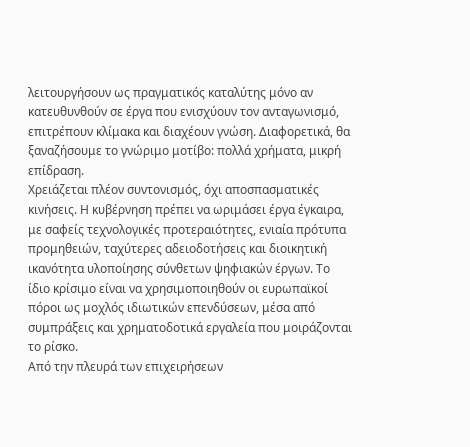λειτουργήσουν ως πραγματικός καταλύτης μόνο αν κατευθυνθούν σε έργα που ενισχύουν τον ανταγωνισμό, επιτρέπουν κλίμακα και διαχέουν γνώση. Διαφορετικά, θα ξαναζήσουμε το γνώριμο μοτίβο: πολλά χρήματα, μικρή επίδραση.
Χρειάζεται πλέον συντονισμός, όχι αποσπασματικές κινήσεις. Η κυβέρνηση πρέπει να ωριμάσει έργα έγκαιρα, με σαφείς τεχνολογικές προτεραιότητες, ενιαία πρότυπα προμηθειών, ταχύτερες αδειοδοτήσεις και διοικητική ικανότητα υλοποίησης σύνθετων ψηφιακών έργων. Το ίδιο κρίσιμο είναι να χρησιμοποιηθούν οι ευρωπαϊκοί πόροι ως μοχλός ιδιωτικών επενδύσεων, μέσα από συμπράξεις και χρηματοδοτικά εργαλεία που μοιράζονται το ρίσκο.
Από την πλευρά των επιχειρήσεων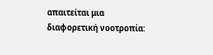απαιτείται μια διαφορετική νοοτροπία: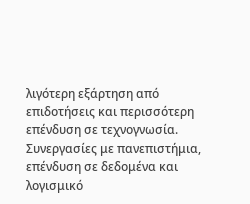λιγότερη εξάρτηση από επιδοτήσεις και περισσότερη επένδυση σε τεχνογνωσία. Συνεργασίες με πανεπιστήμια, επένδυση σε δεδομένα και λογισμικό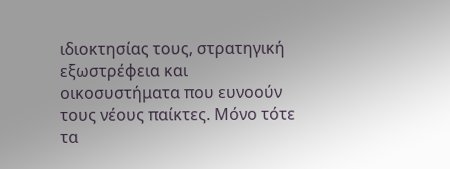ιδιοκτησίας τους, στρατηγική εξωστρέφεια και οικοσυστήματα που ευνοούν τους νέους παίκτες. Μόνο τότε τα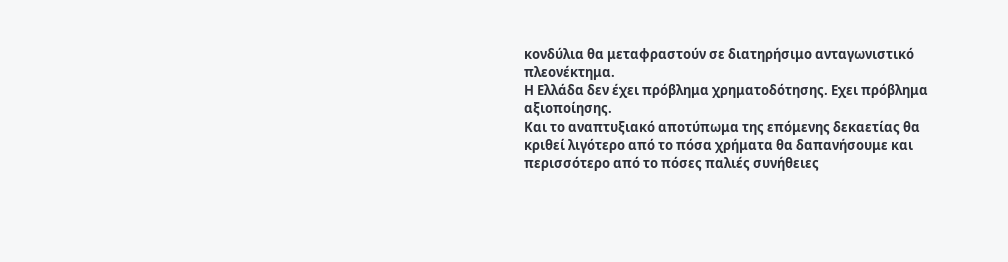κονδύλια θα μεταφραστούν σε διατηρήσιμο ανταγωνιστικό πλεονέκτημα.
Η Ελλάδα δεν έχει πρόβλημα χρηματοδότησης. Εχει πρόβλημα αξιοποίησης.
Και το αναπτυξιακό αποτύπωμα της επόμενης δεκαετίας θα κριθεί λιγότερο από το πόσα χρήματα θα δαπανήσουμε και περισσότερο από το πόσες παλιές συνήθειες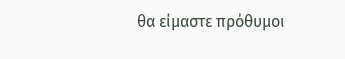θα είμαστε πρόθυμοι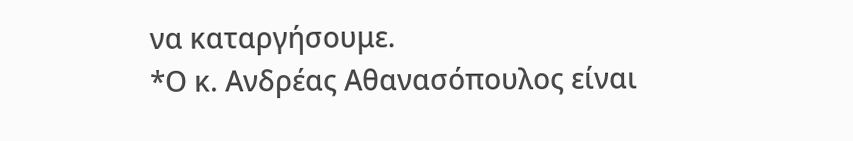να καταργήσουμε.
*Ο κ. Ανδρέας Αθανασόπουλος είναι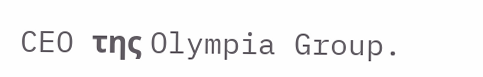CEO της Olympia Group.